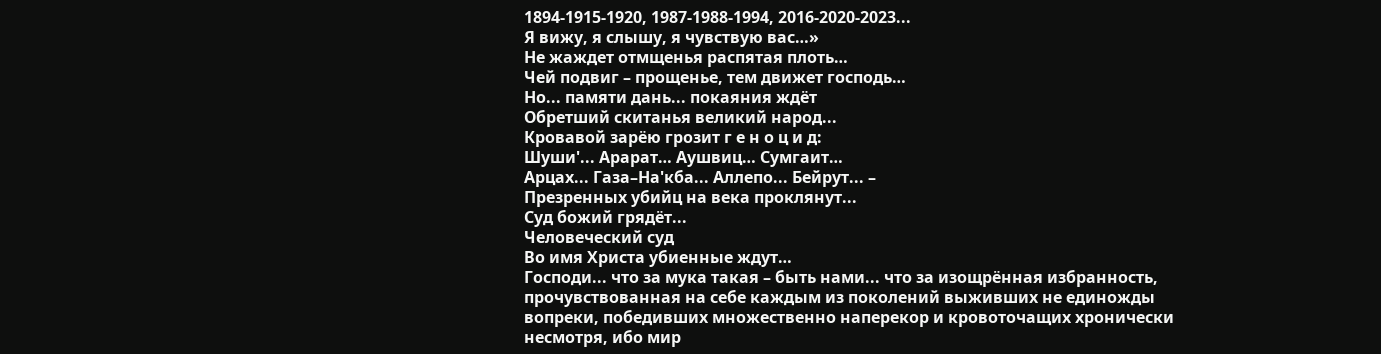1894-1915-1920, 1987-1988-1994, 2016-2020-2023...
Я вижу, я слышу, я чувствую вас…»
Не жаждет отмщенья распятая плоть…
Чей подвиг – прощенье, тем движет господь…
Но... памяти дань... покаяния ждёт
Обретший скитанья великий народ...
Кровавой зарёю грозит г е н о ц и д:
Шуши'... Арарат… Аушвиц… Сумгаит…
Арцах... Газа–На'кба... Аллепо... Бейрут... –
Презренных убийц на века проклянут...
Суд божий грядёт...
Человеческий суд
Во имя Христа убиенные ждут…
Господи... что за мука такая – быть нами... что за изощрённая избранность, прочувствованная на себе каждым из поколений выживших не единожды вопреки, победивших множественно наперекор и кровоточащих хронически несмотря, ибо мир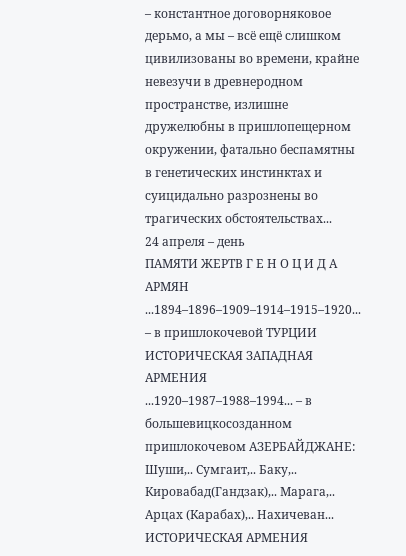– константное договорняковое дерьмо, а мы – всё ещё слишком цивилизованы во времени, крайне невезучи в древнеродном пространстве, излишне дружелюбны в пришлопещерном окружении, фатально беспамятны в генетических инстинктах и суицидально разрознены во трагических обстоятельствах...
24 апреля – день
ПАМЯТИ ЖЕРТВ Г Е Н О Ц И Д А АРМЯН
...1894–1896–1909–1914–1915–1920... – в пришлокочевой ТУРЦИИ
ИСТОРИЧЕСКАЯ ЗАПАДНАЯ АРМЕНИЯ
...1920–1987–1988–1994... – в большевицкосозданном пришлокочевом АЗЕРБАЙДЖАНЕ:
Шуши,.. Сумгаит,.. Баку,.. Кировабад(Гандзак),.. Марага,.. Арцах (Карабах),.. Нахичеван...
ИСТОРИЧЕСКАЯ АРМЕНИЯ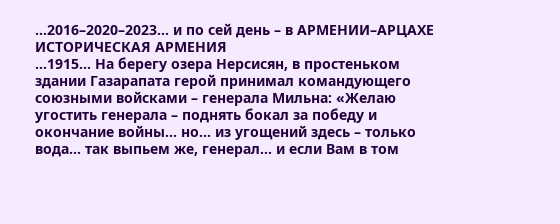...2016–2020–2023... и по сей день – в АРМЕНИИ–АРЦАХЕ
ИСТОРИЧЕСКАЯ АРМЕНИЯ
...1915... На берегу озера Нерсисян, в простеньком здании Газарапата герой принимал командующего союзными войсками – генерала Мильна: «Желаю угостить генерала – поднять бокал за победу и окончание войны... но... из угощений здесь – только вода... так выпьем же, генерал... и если Вам в том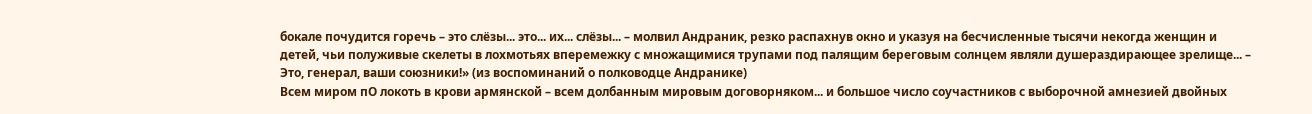бокале почудится горечь – это слёзы... это... их... слёзы... – молвил Андраник, резко распахнув окно и указуя на бесчисленные тысячи некогда женщин и детей, чьи полуживые скелеты в лохмотьях вперемежку с множащимися трупами под палящим береговым солнцем являли душераздирающее зрелище... – Это, генерал, ваши союзники!» (из воспоминаний о полководце Андранике)
Всем миром пО локоть в крови армянской – всем долбанным мировым договорняком... и большое число соучастников с выборочной амнезией двойных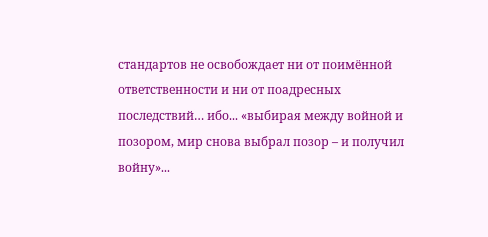стандартов не освобождает ни от поимённой ответственности и ни от поадресных последствий… ибо... «выбирая между войной и позором, мир снова выбрал позор – и получил войну»...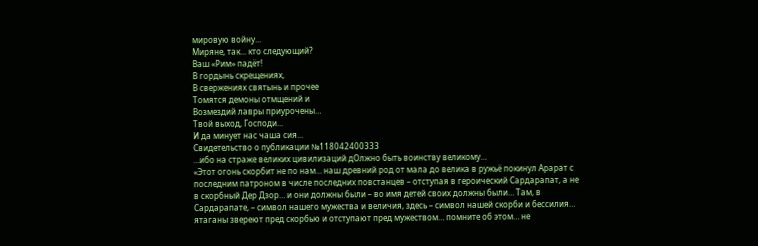мировую войну...
Миряне, так... кто следующий?
Ваш «Рим» падёт!
В гордынь скрещениях,
В свержениях святынь и прочее
Томятся демоны отмщений и
Возмездий лавры приурочены…
Твой выход, Господи...
И да минует нас чаша сия...
Свидетельство о публикации №118042400333
…ибо на страже великих цивилизаций дОлжно быть воинству великому…
«Этот огонь скорбит не по нам… наш древний род от мала до велика в ружьё покинул Арарат с последним патроном в числе последних повстанцев – отступая в героический Сардарапат, а не в скорбный Дер Дзор… и они должны были – во имя детей своих должны были… Там, в Сардарапате, – символ нашего мужества и величия, здесь – символ нашей скорби и бессилия… ятаганы звереют пред скорбью и отступают пред мужеством… помните об этом… не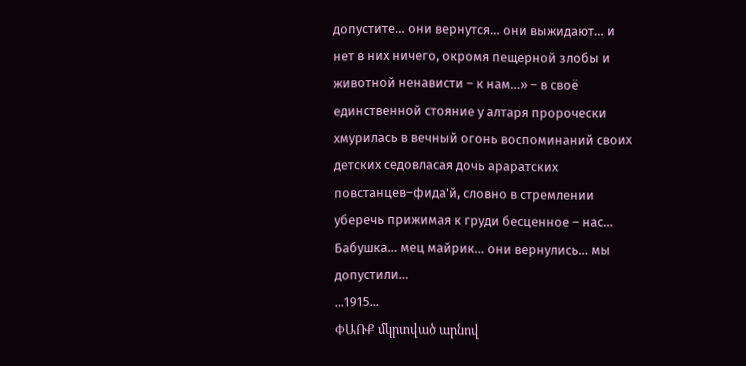допустите… они вернутся… они выжидают… и нет в них ничего, окромя пещерной злобы и животной ненависти – к нам…» – в своё единственной стояние у алтаря пророчески хмурилась в вечный огонь воспоминаний своих детских седовласая дочь араратских повстанцев–фида'й, словно в стремлении уберечь прижимая к груди бесценное – нас…
Бабушка… мец майрик… они вернулись… мы допустили…
...1915...
ՓԱՌՔ մկրտված արնով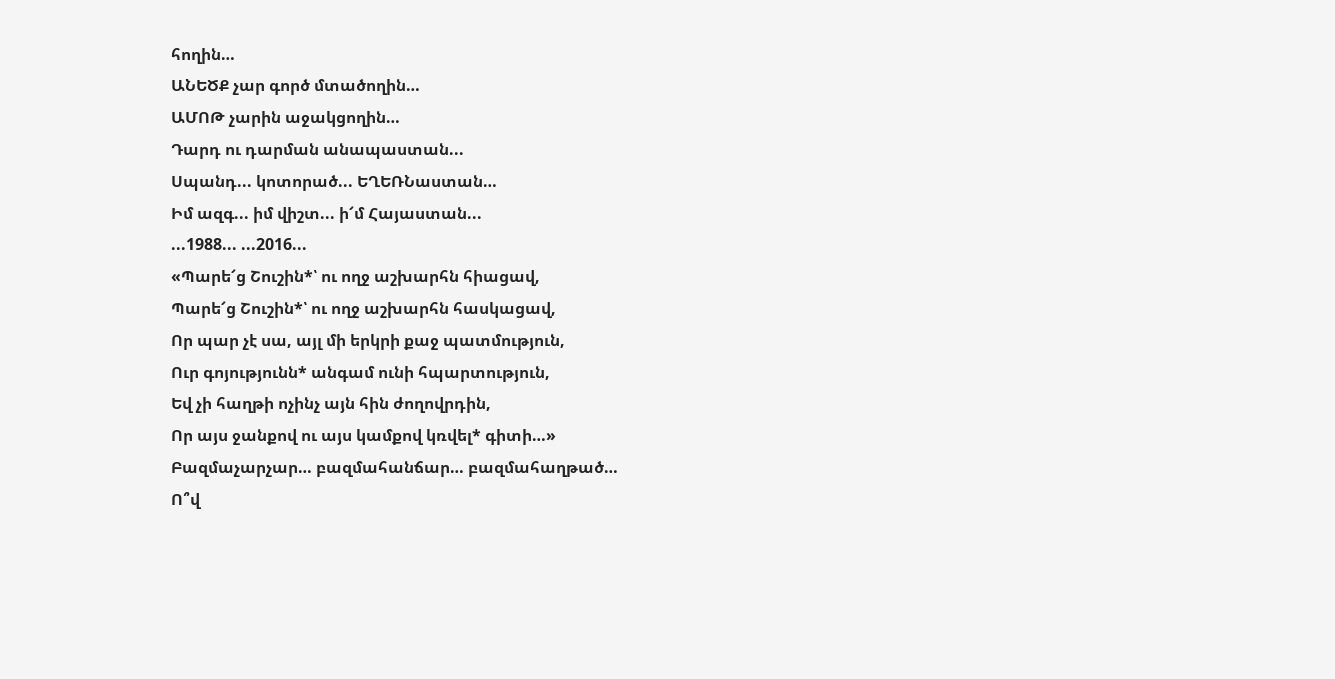հողին…
ԱՆԵԾՔ չար գործ մտածողին…
ԱՄՈԹ չարին աջակցողին…
Դարդ ու դարման անապաստան...
Սպանդ... կոտորած... ԵՂԵՌՆաստան…
Իմ ազգ... իմ վիշտ... ի՜մ Հայաստան...
...1988... ...2016...
«Պարե՜ց Շուշին*՝ ու ողջ աշխարհն հիացավ,
Պարե՜ց Շուշին*՝ ու ողջ աշխարհն հասկացավ,
Որ պար չէ սա, այլ մի երկրի քաջ պատմություն,
Ուր գոյությունն* անգամ ունի հպարտություն,
Եվ չի հաղթի ոչինչ այն հին ժողովրդին,
Որ այս ջանքով ու այս կամքով կռվել* գիտի…»
Բազմաչարչար… բազմահանճար… բազմահաղթած…
Ո՞վ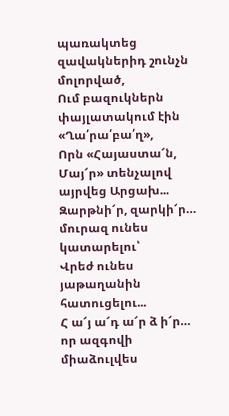պառակտեց զավակներիդ շունչն մոլորված,
Ում բազուկներն փայլատակում էին «Ղա՛րա՛բա՛ղ»,
Որն «Հայաստա՜ն, Մայ՜ր» տենչալով այրվեց Արցախ...
Զարթնի՜ր, զարկի՜ր… մուրազ ունես կատարելու՝
Վրեժ ունես յաթաղանին հատուցելու...
Հ ա՜յ ա՜դ ա՜ր ձ ի՜ր… որ ազգովի միաձուլվես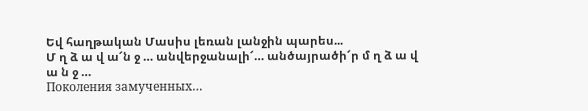Եվ հաղթական Մասիս լեռան լանջին պարես...
Մ ղ ձ ա վ ա՜ն ջ … անվերջանալի՜… անծայրածի՜ր մ ղ ձ ա վ ա ն ջ …
Поколения замученных…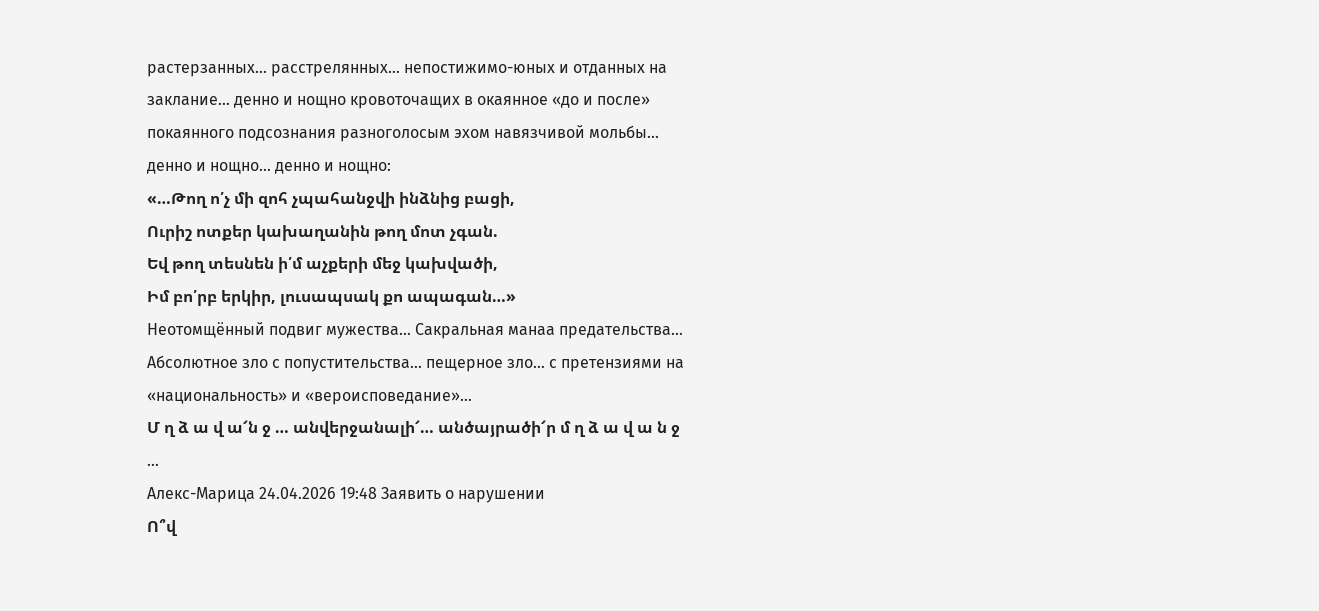растерзанных… расстрелянных… непостижимо-юных и отданных на заклание… денно и нощно кровоточащих в окаянное «до и после» покаянного подсознания разноголосым эхом навязчивой мольбы… денно и нощно… денно и нощно:
«…Թող ո՛չ մի զոհ չպահանջվի ինձնից բացի,
Ուրիշ ոտքեր կախաղանին թող մոտ չգան.
Եվ թող տեսնեն ի՛մ աչքերի մեջ կախվածի,
Իմ բո՛րբ երկիր, լուսապսակ քո ապագան…»
Неотомщённый подвиг мужества… Сакральная манаа предательства… Абсолютное зло с попустительства… пещерное зло… с претензиями на «национальность» и «вероисповедание»…
Մ ղ ձ ա վ ա՜ն ջ … անվերջանալի՜… անծայրածի՜ր մ ղ ձ ա վ ա ն ջ …
Алекс-Марица 24.04.2026 19:48 Заявить о нарушении
Ո՞վ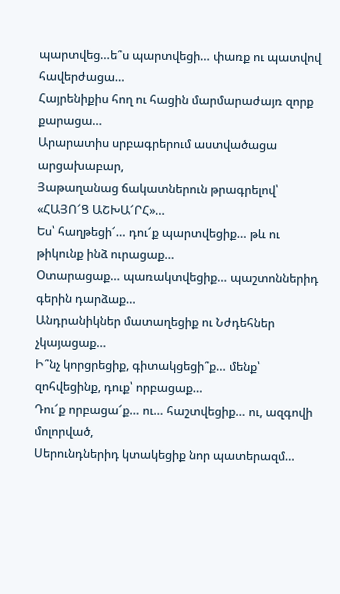պարտվեց…ե՞ս պարտվեցի… փառք ու պատվով հավերժացա…
Հայրենիքիս հող ու հացին մարմարաժայռ զորք քարացա…
Արարատիս սրբագրերում աստվածացա արցախաբար,
Յաթաղանաց ճակատներուն թրագրելով՝
«ՀԱՅՈ՜Ց ԱՇԽԱ՜ՐՀ»…
Ես՝ հաղթեցի՜… դու՜ք պարտվեցիք… թև ու թիկունք ինձ ուրացաք…
Օտարացաք… պառակտվեցիք… պաշտոններիդ գերին դարձաք…
Անդրանիկներ մատաղեցիք ու Նժդեհներ չկայացաք…
Ի՞նչ կորցրեցիք, գիտակցեցի՞ք… մենք՝ զոհվեցինք, դուք՝ որբացաք…
Դու՜ք որբացա՜ք… ու… հաշտվեցիք… ու, ազգովի մոլորված,
Սերունդներիդ կտակեցիք նոր պատերազմ…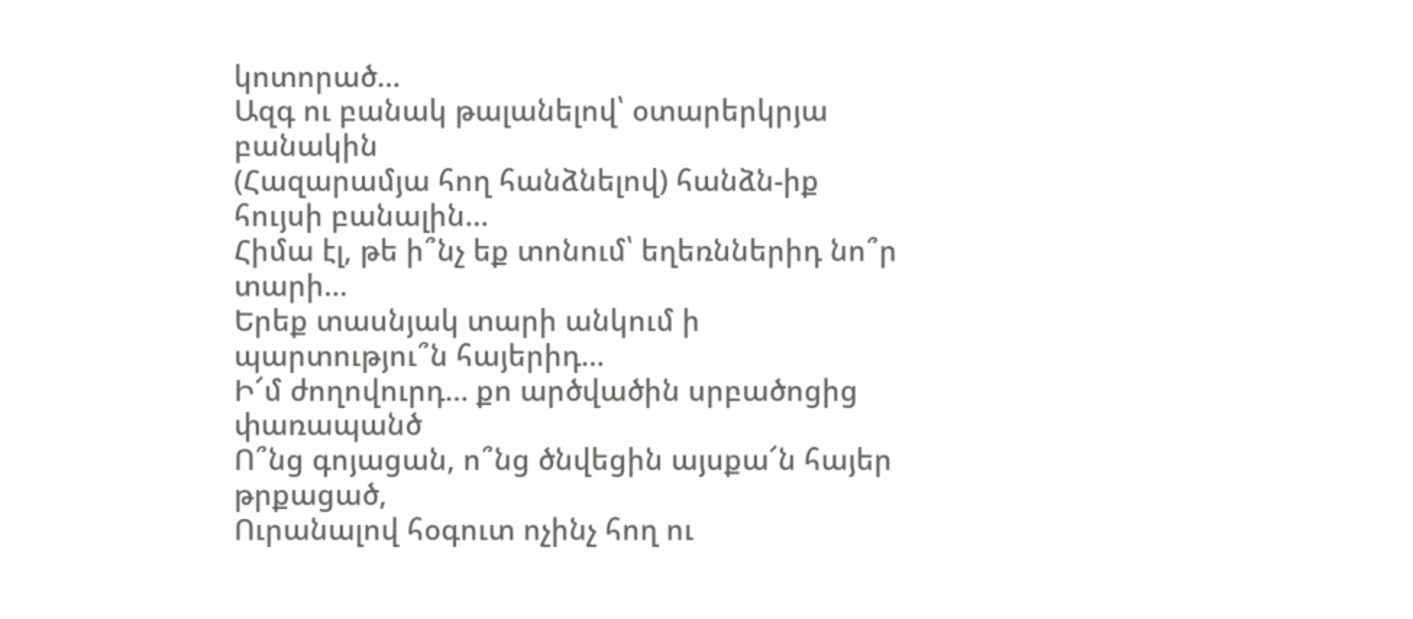կոտորած…
Ազգ ու բանակ թալանելով՝ օտարերկրյա բանակին
(Հազարամյա հող հանձնելով) հանձն-իք հույսի բանալին…
Հիմա էլ, թե ի՞նչ եք տոնում՝ եղեռններիդ նո՞ր տարի…
Երեք տասնյակ տարի անկում ի պարտությու՞ն հայերիդ…
Ի՜մ ժողովուրդ… քո արծվածին սրբածոցից փառապանծ
Ո՞նց գոյացան, ո՞նց ծնվեցին այսքա՜ն հայեր թրքացած,
Ուրանալով հօգուտ ոչինչ հող ու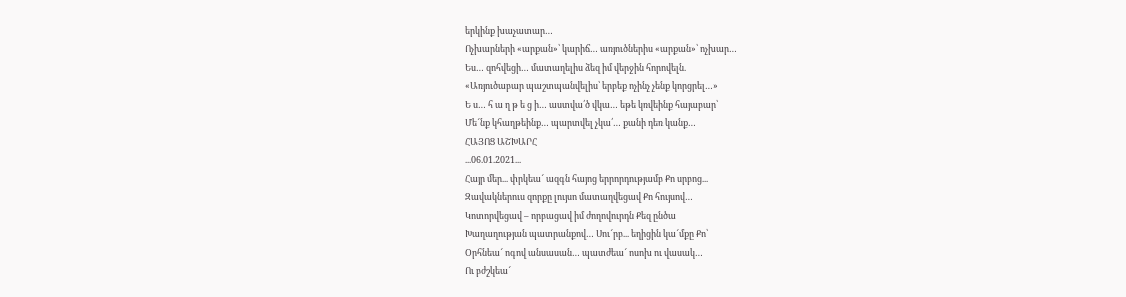երկինք խաչատար…
Ոչխարների «արքան»՝ կարիճ… առյուծներիս «արքան»՝ ոչխար…
Ես… զոհվեցի… մատաղելիս ձեզ իմ վերջին հորովելն.
«Առյուծաբար պաշտպանվելիս՝ երբեք ոչինչ չենք կորցրել…»
Ե ս… հ ա ղ թ ե ց ի… աստվա՛ծ վկա… եթե կռվեինք հայաբար՝
Մե՜նք կհաղթեինք… պարտվել չկա՛… քանի դեռ կանք…
ՀԱՅՈՑ ԱՇԽԱՐՀ
...06.01.2021...
Հայր մեր... փրկեա՜ ազգն հայոց երրորդությամբ Քո սրբոց...
Զավակներուս զորքը լույսո մատաղվեցավ Քո հույսով…
Կոտորվեցավ – որբացավ իմ ժողովուրդն Քեզ ընծա
Խաղաղության պատրանքով… Սու՜րբ... եղիցին կա՜մքը Քո՝
Օրհնեա՜ ոգով անսասան… պատժեա՜ ոսոխ ու վասակ…
Ու բժշկեա՜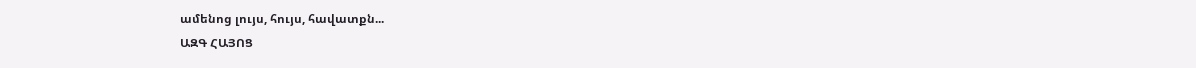ամենոց լույս, հույս, հավատքն...
ԱԶԳ ՀԱՅՈՑ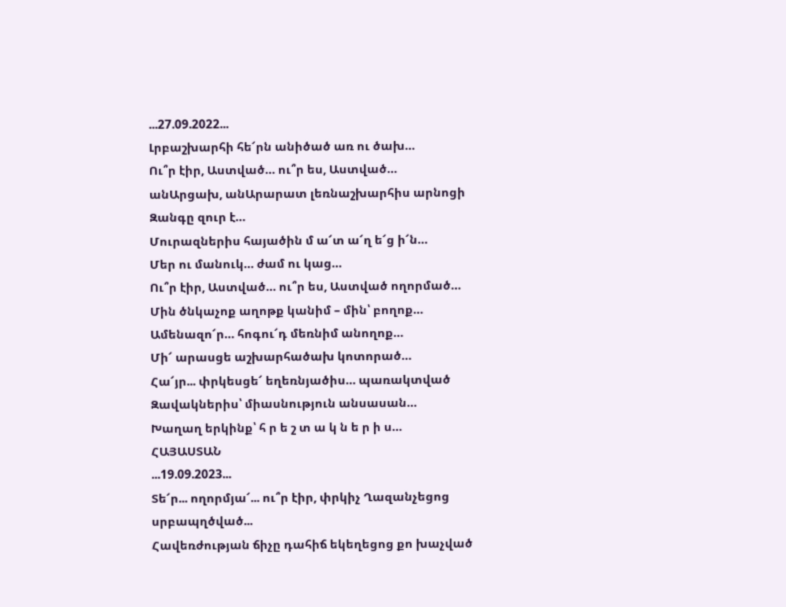...27.09.2022...
Լրբաշխարհի հե՜րն անիծած առ ու ծախ…
Ու՞ր էիր, Աստված… ու՞ր ես, Աստված…
անԱրցախ, անԱրարատ լեռնաշխարհիս արնոցի
Զանգը զուր է…
Մուրազներիս հայածին մ ա՜տ ա՜ղ ե՜ց ի՜ն…
Մեր ու մանուկ… ժամ ու կաց…
Ու՞ր էիր, Աստված… ու՞ր ես, Աստված ողորմած…
Մին ծնկաչոք աղոթք կանիմ – մին՝ բողոք…
Ամենազո՜ր… հոգու՜դ մեռնիմ անողոք…
Մի՜ արասցե աշխարհածախ կոտորած…
Հա՜յր... փրկեսցե՜ եղեռնյածիս… պառակտված
Զավակներիս՝ միասնություն անսասան…
Խաղաղ երկինք՝ հ ր ե շ տ ա կ ն ե ր ի ս…
ՀԱՅԱՍՏԱՆ
...19.09.2023...
Տե՜ր... ողորմյա՜... ու՞ր էիր, փրկիչ Ղազանչեցոց սրբապղծված...
Հավեռժության ճիչը դահիճ եկեղեցոց քո խաչված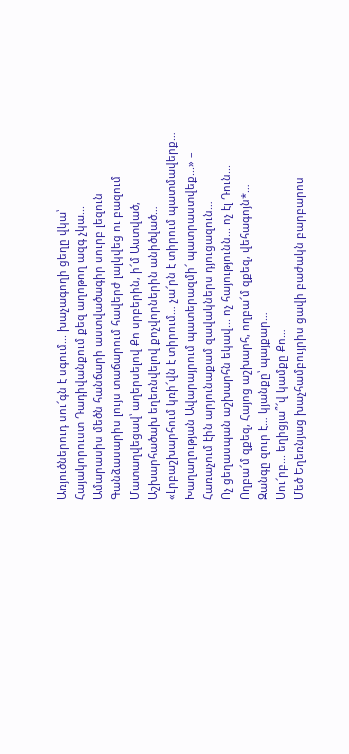Առյուծներուդ սու՜գն է սգում... խաչագողի ցեղը վկա՝
Հայակորուստ Դադիվանքում քեզ աղոթող ազգ չկա...
Ամարասիս մեծն հանճարի աստվածագիր սուրբ լեզուն
Գանձասարիս լույս տաճարում հավերժ լալկվեց ու բազում
Մատաղվեցավ՝ աղերսելով Քո սրբերին, ի՜մ Աստված,
Աշխարհածախ եղեռնվելով քոչվորներին անիծված…
«Լրբաշխարհում կռի՜վն է տիրում… չա՜րն է տիրում պատմավերք…
Խաղաղության Ավարայրում պատերազմի՜ պատրաստվեք...» –
Հառաչում էին արյունաքամ զավակներս դյուցազուն…
Ոչ ցեղասպան աշխարհն եկավ... ոչ հայությունն... ոչ էլ Դուն...
Ողբա՜մ զքեզ, Հայոց աշխարհ, ողբա՜մ զքեզ, վեհագոյն*…
Զանգը զուր է… կյանքը՝ պայքար…
Սու՜րբ... եղիցյա՞՜վ կամքը Քո…
Մեծ Եղեռնյաց խաչհամբույրիս ցավի բաժակն բարբարոս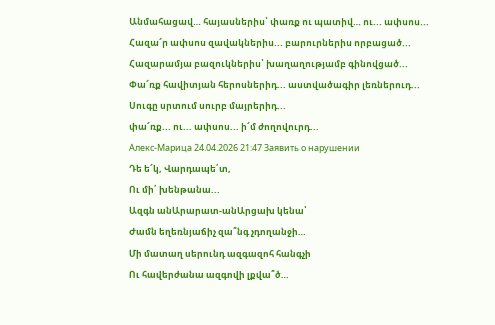Անմահացավ… հայասներիս՝ փառք ու պատիվ… ու... ափսոս...
Հազա՜ր ափսոս զավակներիս... բարուրներիս որբացած...
Հազարամյա բազուկներիս՝ խաղաղությամբ գինովցած...
Փա՜ռք հավիտյան հերոսներիդ... աստվածագիր լեռներուդ...
Սուգը սրտում սուրբ մայրերիդ...
փա՜ռք... ու... ափսոս... ի՜մ ժողովուրդ...
Алекс-Марица 24.04.2026 21:47 Заявить о нарушении
Դե ե՜կ, Վարդապե՛տ,
Ու մի՛ խենթանա...
Ազգն անԱրարատ-անԱրցախ կենա՝
Ժամն եղեռնյաճիչ զա՞նգ չդողանջի…
Մի մատաղ սերունդ ազգազոհ հանգչի
Ու հավերժանա ազգովի լքվա՞ծ…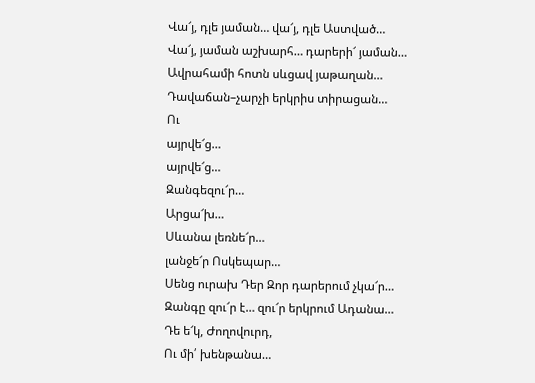Վա՜յ, դլե յաման… վա՜յ, դլե Աստված…
Վա՜յ, յաման աշխարհ… դարերի՜ յաման…
Ավրահամի հոտն սևցավ յաթաղան…
Դավաճան–չարչի երկրիս տիրացան…
Ու
այրվե՜ց…
այրվե՜ց…
Զանգեզու՜ր…
Արցա՜խ…
Սևանա լեռնե՜ր…
լանջե՜ր Ոսկեպար…
Սենց ուրախ Դեր Զոր դարերում չկա՜ր…
Զանգը զու՜ր է… զու՜ր երկրում Ադանա…
Դե ե՜կ, Ժողովուրդ,
Ու մի՛ խենթանա…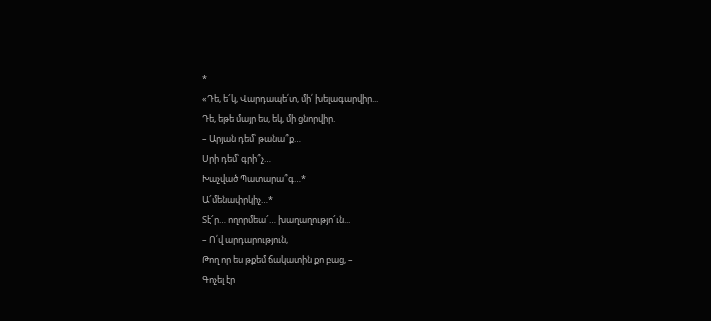*
«Դե, ե՜կ, Վարդապե՛տ, մի՛ խելագարվիր...
Դե, եթե մայր ես, եկ, մի ցնորվիր.
– Արյան դեմ՝ թանա՞ք…
Սրի դեմ՝ գրի՞չ…
Խաչված Պատարա՞գ…*
Ա՜մենափրկիչ…*
Տէ՜ր… ողորմեա՜… խաղաղությո՜ւն...
– Ո՛վ արդարություն,
Թող որ ես թքեմ ճակատին քո բաց, –
Գոչել էր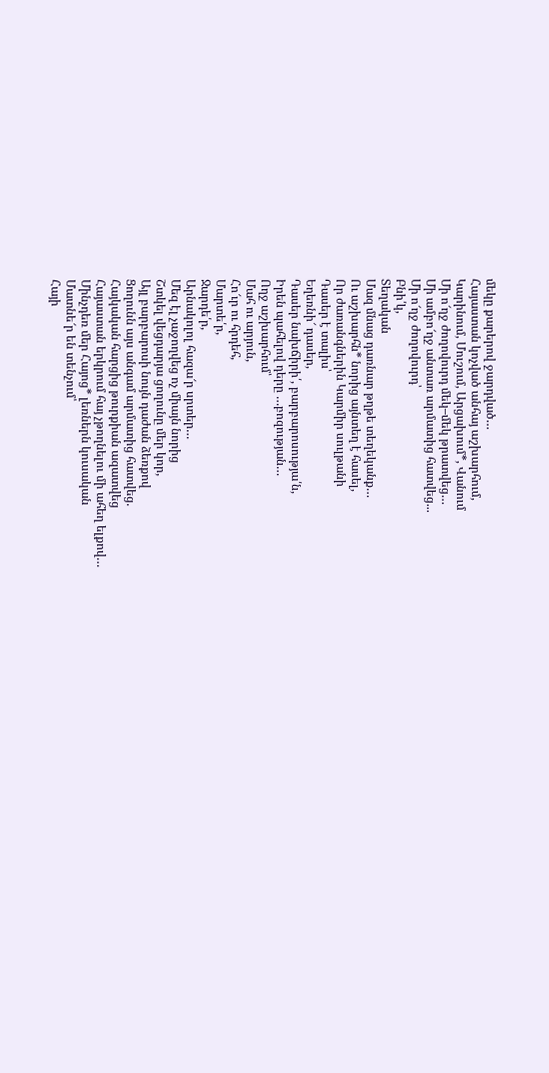մեկը քարերով ջարդված…
Հայաստան կոչված անհայ աշխարհում,
Կարինում, Մուշում, Արցախում*, Վանում
Մի ո՜ղջ ժողովուրդ մեկ–մեկ թրատվեց…
Մի ամբո՜ղջ անտառ արմատից հատվեց...
Մի ո՜ղջ ժողովուրդ՝
Բնի՛կ,
Տեղական
Մազ մնաց դառնար թղթե տեղեկանք…
Ու աշխարհն* նորից այնտեղ է հասել,
Որ ժառանգներին Կարմիր սուլթանի
Դասեր է տալիս՝
Եղեռնի՜ դասեր,
Դասեր նախճիրի՛, բարբարոսությա՛ն,
Իրեն պահելով դերը …բոզության…
Ողջ աշխարհում՝
Մահ ու արյուն,
Հո՜ւր ու հրդեհ,
Մարտե՛ր,
Ջարդե՛ր,
Արնակոլոլ հազա՜ր սրտեր…
Մեզ էլ չաջողվեց ոչ միայն նորից
Շտկել վեցդարյա ցողունը մեր կոր,
Այլ բարբարոսի նույն դաժան ձեռքով
Ցողունն այս անգամ արմատից հատվեց.
Հայկական հարցից թուրքիան ազատվեց
Հայաստան երկրում հայ չթողնելու մի ահեղ ելքով…
Մինչդեռ մեր Հայոց* լեռներն կուսական
Մատնե՜ր են տենչում՝
Հայի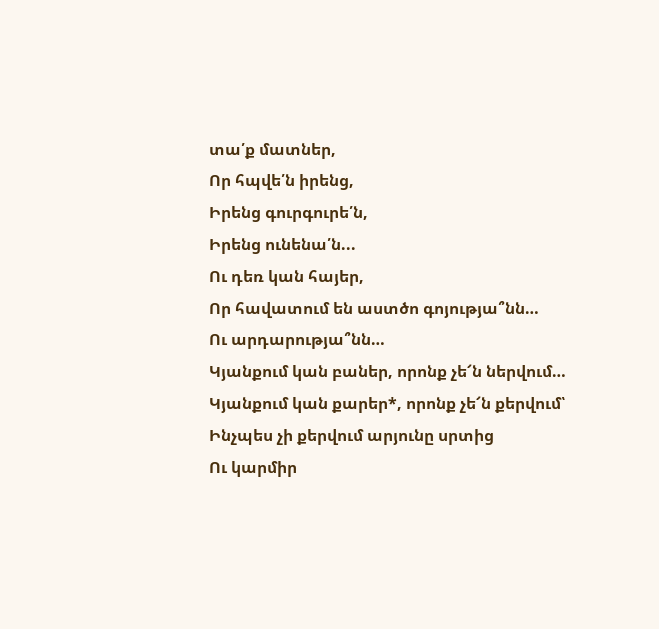տա՛ք մատներ,
Որ հպվե՛ն իրենց,
Իրենց գուրգուրե՛ն,
Իրենց ունենա՛ն...
Ու դեռ կան հայեր,
Որ հավատում են աստծո գոյությա՞նն…
Ու արդարությա՞նն…
Կյանքում կան բաներ, որոնք չե՜ն ներվում…
Կյանքում կան քարեր*, որոնք չե՜ն քերվում՝
Ինչպես չի քերվում արյունը սրտից
Ու կարմիր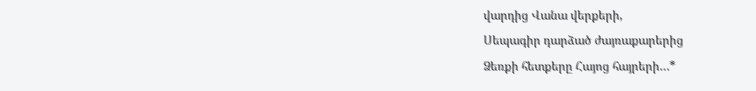վարդից Վանա վերքերի,
Սեպագիր դարձած ժայռաքարերից
Ձեռքի հետքերը Հայոց հայրերի…*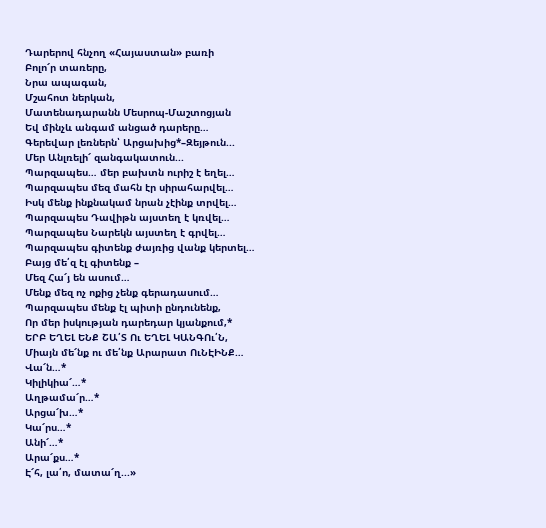Դարերով հնչող «Հայաստան» բառի
Բոլո՜ր տառերը,
Նրա ապագան,
Մշահոտ ներկան,
Մատենադարանն Մեսրոպ-Մաշտոցյան
Եվ մինչև անգամ անցած դարերը…
Գերեվար լեռներն՝ Արցախից*–Զեյթուն...
Մեր Անլռելի՜ զանգակատուն...
Պարզապես… մեր բախտն ուրիշ է եղել…
Պարզապես մեզ մահն էր սիրահարվել…
Իսկ մենք ինքնակամ նրան չէինք տրվել…
Պարզապես Դավիթն այստեղ է կռվել…
Պարզապես Նարեկն այստեղ է գրվել…
Պարզապես գիտենք ժայռից վանք կերտել…
Բայց մե՛զ էլ գիտենք –
Մեզ Հա՜յ են ասում…
Մենք մեզ ոչ ոքից չենք գերադասում…
Պարզապես մենք էլ պիտի ընդունենք‚
Որ մեր իսկության դարեդար կյանքում‚*
ԵՐԲ ԵՂԵԼ ԵՆՔ ՇԱ՛Տ Ու ԵՂԵԼ ԿԱՆԳՈւ՛Ն,
Միայն մե՜նք ու մե՛նք Արարատ ՈւՆԷԻՆՔ…
Վա՜ն…*
Կիլիկիա՜…*
Աղթամա՜ր…*
Արցա՜խ…*
Կա՜րս…*
Անի՜…*
Արա՜քս…*
Է՜հ, լա՛ո, մատա՜ղ...»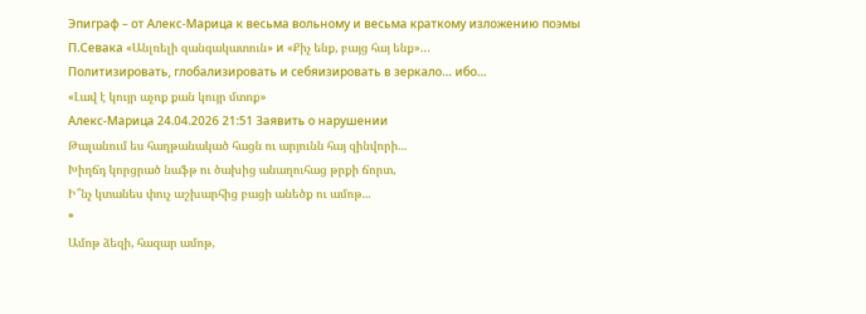Эпиграф – от Алекс-Марица к весьма вольному и весьма краткому изложению поэмы П.Севака «Անլռելի զանգակատուն» и «Քիչ ենք, բայց հայ ենք»…
Политизировать, глобализировать и себяизировать в зеркало… ибо…
«Լավ է կույր աչոք քան կույր մտոք»
Алекс-Марица 24.04.2026 21:51 Заявить о нарушении
Թալանում ես հաղթանակած հացն ու արյունն հայ զինվորի...
Խիղճդ կորցրած նաֆթ ու ծախից անաղուհաց թրքի ճորտ,
Ի՞նչ կտանես փուչ աշխարհից բացի անեծք ու ամոթ...
*
Ամոթ ձեզի, հազար ամոթ,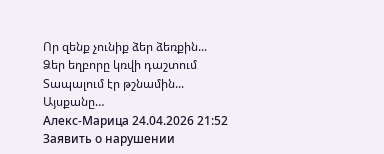Որ զենք չունիք ձեր ձեռքին...
Ձեր եղբորը կռվի դաշտում
Տապալում էր թշնամին...
Այսքանը…
Алекс-Марица 24.04.2026 21:52 Заявить о нарушении